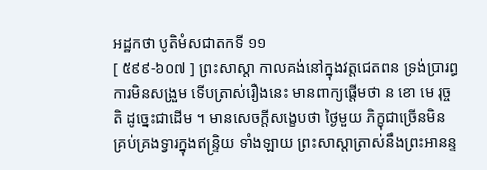អដ្ឋកថា បូតិមំសជាតកទី ១១
[ ៥៩៩-៦០៧ ] ព្រះសាស្តា កាលគង់នៅក្នុងវត្តជេតពន ទ្រង់ប្រារព្ធ ការមិនសង្រួម ទើបត្រាស់រឿងនេះ មានពាក្យផ្តើមថា ន ខោ មេ រុច្ចតិ ដូច្នេះជាដើម ។ មានសេចក្តីសង្ខេបថា ថ្ងៃមួយ ភិក្ខុជាច្រើនមិនគ្រប់គ្រងទ្វារក្នុងឥន្ទ្រិយ ទាំងឡាយ ព្រះសាស្តាត្រាស់នឹងព្រះអានន្ទ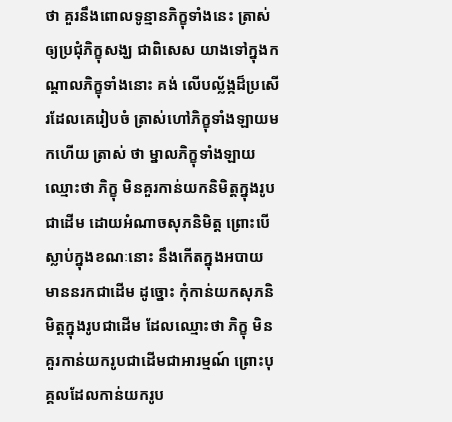ថា គួរនឹងពោលទូន្មានភិក្ខុទាំងនេះ ត្រាស់ឲ្យប្រជុំភិក្ខុសង្ឃ ជាពិសេស យាងទៅក្នុងកណ្តាលភិក្ខុទាំងនោះ គង់ លើបល្ល័ង្កដ៏ប្រសើរដែលគេរៀបចំ ត្រាស់ហៅភិក្ខុទាំងឡាយមកហើយ ត្រាស់ ថា ម្នាលភិក្ខុទាំងឡាយ ឈ្មោះថា ភិក្ខុ មិនគួរកាន់យកនិមិត្តក្នុងរូបជាដើម ដោយអំណាចសុភនិមិត្ត ព្រោះបើស្លាប់ក្នុងខណៈនោះ នឹងកើតក្នុងអបាយ មាននរកជាដើម ដូច្នោះ កុំកាន់យកសុភនិមិត្តក្នុងរូបជាដើម ដែលឈ្មោះថា ភិក្ខុ មិនគួរកាន់យករូបជាដើមជាអារម្មណ៍ ព្រោះបុគ្គលដែលកាន់យករូប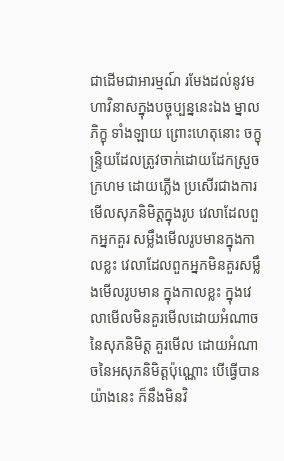ជាដើមជាអារម្មណ៍ រមែងដល់នូវមហាវិនាសក្នុងបច្ចុប្បន្ននេះឯង ម្នាលភិក្ខុ ទាំងឡាយ ព្រោះហេតុនោះ ចក្ខុន្ទ្រិយដែលត្រូវចាក់ដោយដែកស្រួច ក្រហម ដោយភ្លើង ប្រសើរជាងការមើលសុភនិមិត្តក្នុងរូប វេលាដែលពួកអ្នកគួរ សម្លឹងមើលរូបមានក្នុងកាលខ្លះ វេលាដែលពួកអ្នកមិនគួរសម្លឹងមើលរូបមាន ក្នុងកាលខ្លះ ក្នុងវេលាមើលមិនគួរមើលដោយអំណាចនៃសុភនិមិត្ត គួរមើល ដោយអំណាចនៃអសុភនិមិត្តប៉ុណ្ណោះ បើធ្វើបានយ៉ាងនេះ ក៏នឹងមិនវិ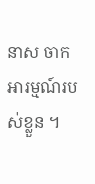នាស ចាកអារម្មណ៍របស់ខ្លួន ។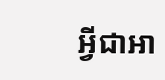អ្វីជាអា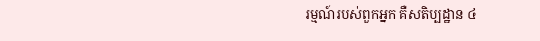រម្មណ៍របស់ពួកអ្នក គឺសតិប្បដ្ឋាន ៤